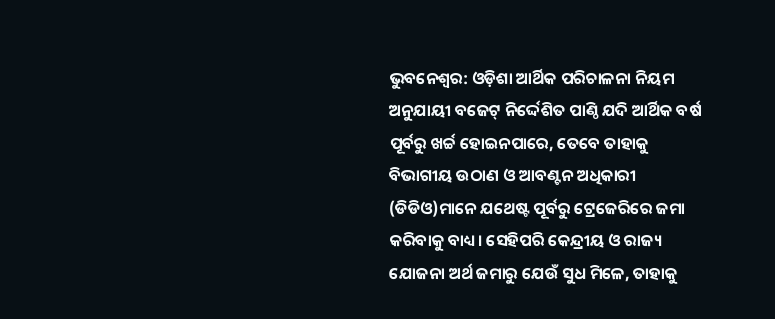ଭୁବନେଶ୍ବର: ଓଡ଼ିଶା ଆର୍ଥିକ ପରିଚାଳନା ନିୟମ ଅନୁଯାୟୀ ବଜେଟ୍ ନିର୍ଦ୍ଦେଶିତ ପାଣ୍ଠି ଯଦି ଆର୍ଥିକ ବର୍ଷ ପୂର୍ବରୁ ଖର୍ଚ୍ଚ ହୋଇନପାରେ, ତେବେ ତାହାକୁ ବିଭାଗୀୟ ଉଠାଣ ଓ ଆବଣ୍ଟନ ଅଧିକାରୀ (ଡିଡିଓ)ମାନେ ଯଥେଷ୍ଟ ପୂର୍ବରୁ ଟ୍ରେଜେରିରେ ଜମା କରିବାକୁ ବାଧ୍ୟ। ସେହିପରି କେନ୍ଦ୍ରୀୟ ଓ ରାଜ୍ୟ ଯୋଜନା ଅର୍ଥ ଜମାରୁ ଯେଉଁ ସୁଧ ମିଳେ, ତାହାକୁ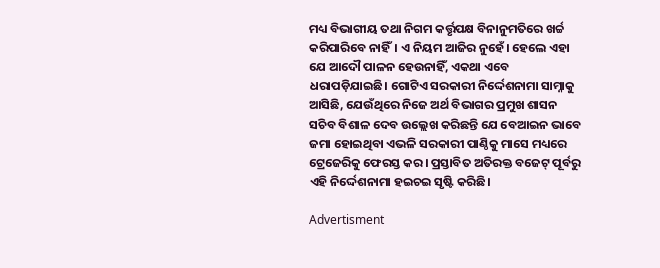ମଧ୍ୟ ବିଭାଗୀୟ ତଥା ନିଗମ କର୍ତ୍ତୃପକ୍ଷ ବିନାନୁମତିରେ ଖର୍ଚ୍ଚ କରିପାରିବେ ନାହିଁ। ଏ ନିୟମ ଆଜିର ନୁହେଁ। ହେଲେ ଏହା ଯେ ଆଦୌ ପାଳନ ହେଉନାହିଁ, ଏକଥା ଏବେ ଧରାପଡ଼ିଯାଇଛି। ଗୋଟିଏ ସରକାରୀ ନିର୍ଦ୍ଦେଶନାମା ସାମ୍ନାକୁ ଆସିଛି, ଯେଉଁଥିରେ ନିଜେ ଅର୍ଥ ବିଭାଗର ପ୍ରମୁଖ ଶାସନ ସଚିବ ବିଶାଳ ଦେବ ଉଲ୍ଲେଖ କରିଛନ୍ତି ଯେ ବେଆଇନ ଭାବେ ଜମା ହୋଇଥିବା ଏଭଳି ସରକାରୀ ପାଣ୍ଠିକୁ ମାସେ ମଧ୍ୟରେ ଟ୍ରେଜେରିକୁ ଫେରସ୍ତ କର। ପ୍ରସ୍ତାବିତ ଅତିରକ୍ତ ବଜେଟ୍ ପୂର୍ବରୁ ଏହି ନିର୍ଦ୍ଦେଶନାମା ହଇଚଇ ସୃଷ୍ଟି କରିଛି।

Advertisment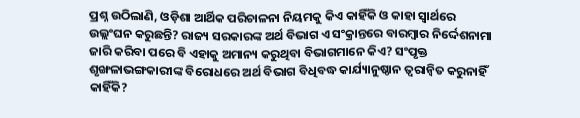ପ୍ରଶ୍ନ ଉଠିଲାଣି, ଓଡ଼ିଶା ଆର୍ଥିକ ପରିଚାଳନା ନିୟମକୁ କିଏ କାହିଁକି ଓ କାହା ସ୍ବାର୍ଥରେ ଉଲ୍ଲଂଘନ କରୁଛନ୍ତି? ରାଜ୍ୟ ସରକାରଙ୍କ ଅର୍ଥ ବିଭାଗ ଏ ସଂକ୍ରାନ୍ତରେ ବାରମ୍ବାର ନିର୍ଦ୍ଦେଶନାମା ଜାରି କରିବା ପରେ ବି ଏହାକୁ ଅମାନ୍ୟ କରୁଥିବା ବିଭାଗମାନେ କିଏ? ସଂପୃକ୍ତ ଶୃଙ୍ଖଳାଭଙ୍ଗକାରୀଙ୍କ ବିରୋଧରେ ଅର୍ଥ ବିଭାଗ ବିଧିବଦ୍ଧ କାର୍ଯ୍ୟାନୁଷ୍ଠାନ ତ୍ବରାନ୍ବିତ କରୁନାହିଁ କାହିଁକି?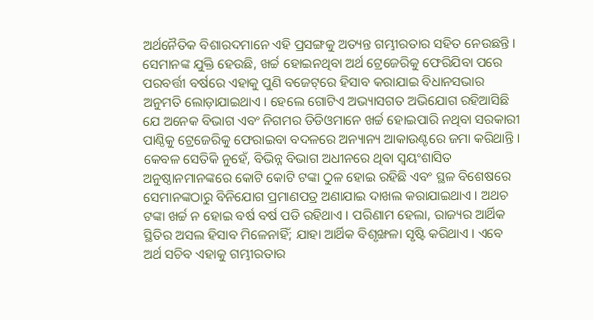ଅର୍ଥନୈତିକ ବିଶାରଦମାନେ ଏହି ପ୍ରସଙ୍ଗକୁ ଅତ୍ୟନ୍ତ ଗମ୍ଭୀରତାର ସହିତ ନେଉଛନ୍ତି। ସେମାନଙ୍କ ଯୁକ୍ତି ହେଉଛି, ଖର୍ଚ୍ଚ ହୋଇନଥିବା ଅର୍ଥ ଟ୍ରେଜେରିକୁ ଫେରିଯିବା ପରେ ପରବର୍ତ୍ତୀ ବର୍ଷରେ ଏହାକୁ ପୁଣି ବଜେଟ୍‌ରେ ହିସାବ କରାଯାଇ ବିଧାନସଭାର ଅନୁମତି ଲୋଡ଼ାଯାଇଥାଏ। ହେଲେ ଗୋଟିଏ ଅଭ୍ୟାସଗତ ଅଭିଯୋଗ ରହିଆସିଛି ଯେ ଅନେକ ବିଭାଗ ଏବଂ ନିଗମର ଡିଡିଓମାନେ ଖର୍ଚ୍ଚ ହୋଇପାରି ନଥିବା ସରକାରୀ ପାଣ୍ଠିକୁ ଟ୍ରେଜେରିକୁ ଫେରାଇବା ବଦଳରେ ଅନ୍ୟାନ୍ୟ ଆକାଉଣ୍ଟରେ ଜମା କରିଥାନ୍ତି। କେବଳ ସେତିକି ନୁହେଁ, ବିଭିନ୍ନ ବିଭାଗ ଅଧୀନରେ ଥିବା ସ୍ବୟଂଶାସିତ ଅନୁଷ୍ଠାନମାନଙ୍କରେ କୋଟି କୋଟି ଟଙ୍କା ଠୁଳ ହୋଇ ରହିଛି ଏବଂ ସ୍ଥଳ ବିଶେଷରେ ସେମାନଙ୍କଠାରୁ ବିନିଯୋଗ ପ୍ରମାଣପତ୍ର ଅଣାଯାଇ ଦାଖଲ କରାଯାଇଥାଏ। ଅଥଚ ଟଙ୍କା ଖର୍ଚ୍ଚ ନ ହୋଇ ବର୍ଷ ବର୍ଷ ପଡି ରହିଥାଏ। ପରିଣାମ ହେଲା, ରାଜ୍ୟର ଆର୍ଥିକ ସ୍ଥିତିର ଅସଲ ହିସାବ ମିଳେନାହିଁ; ଯାହା ଆର୍ଥିକ ବିଶୃଙ୍ଖଳା ସୃଷ୍ଟି କରିଥାଏ। ଏବେ ଅର୍ଥ ସଚିବ ଏହାକୁ ଗମ୍ଭୀରତାର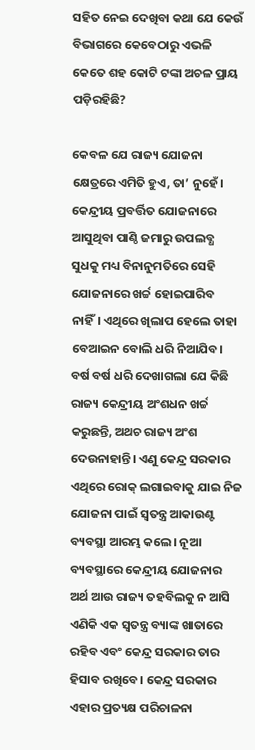ସହିତ ନେଇ ଦେଖିବା କଥା ଯେ କେଉଁ ବିଭାଗରେ କେବେଠାରୁ ଏଭଳି କେତେ ଶହ କୋଟି ଟଙ୍କା ଅଚଳ ପ୍ରାୟ ପଡ଼ିରହିଛି?

କେବଳ ଯେ ରାଜ୍ୟ ଯୋଜନା କ୍ଷେତ୍ରରେ ଏମିତି ହୁଏ, ତା’ ନୁହେଁ। କେନ୍ଦ୍ରୀୟ ପ୍ରବର୍ତ୍ତିତ ଯୋଜନାରେ ଆସୁଥିବା ପାଣ୍ଠି ଜମାରୁ ଉପଲବ୍ଧ ସୁଧକୁ ମଧ୍ୟ ବିନାନୁମତିରେ ସେହି ଯୋଜନାରେ ଖର୍ଚ୍ଚ ହୋଇପାରିବ ନାହିଁ। ଏଥିରେ ଖିଲାପ ହେଲେ ତାହା ବେଆଇନ ବୋଲି ଧରି ନିଆଯିବ। ବର୍ଷ ବର୍ଷ ଧରି ଦେଖାଗଲା ଯେ କିଛି ରାଜ୍ୟ କେନ୍ଦ୍ରୀୟ ଅଂଶଧନ ଖର୍ଚ୍ଚ କରୁଛନ୍ତି, ଅଥଚ ରାଜ୍ୟ ଅଂଶ ଦେଉନାହାନ୍ତି। ଏଣୁ କେନ୍ଦ୍ର ସରକାର ଏଥିରେ ରୋକ୍ ଲଗାଇବାକୁ ଯାଇ ନିଜ ଯୋଜନା ପାଇଁ ସ୍ବତନ୍ତ୍ର ଆକାଉଣ୍ଟ ବ୍ୟବସ୍ଥା ଆରମ୍ଭ କଲେ। ନୂଆ ବ୍ୟବସ୍ଥାରେ କେନ୍ଦ୍ରୀୟ ଯୋଜନାର ଅର୍ଥ ଆଉ ରାଜ୍ୟ ତହବିଲକୁ ନ ଆସି ଏଣିକି ଏକ ସ୍ବତନ୍ତ୍ର ବ୍ୟାଙ୍କ ଖାତାରେ ରହିବ ଏବଂ କେନ୍ଦ୍ର ସରକାର ତାର ହିସାବ ରଖିବେ। କେନ୍ଦ୍ର ସରକାର ଏହାର ପ୍ରତ୍ୟକ୍ଷ ପରିଚାଳନା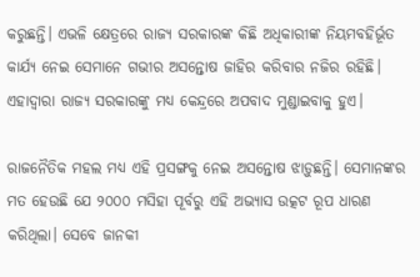କରୁଛନ୍ତି। ଏଭଳି କ୍ଷେତ୍ରରେ ରାଜ୍ୟ ସରକାରଙ୍କ କିଛି ଅଧିକାରୀଙ୍କ ନିୟମବହିର୍ଭୂତ କାର୍ଯ୍ୟ ନେଇ ସେମାନେ ଗଭୀର ଅସନ୍ତୋଷ ଜାହିର କରିବାର ନଜିର ରହିଛି। ଏହାଦ୍ବାରା ରାଜ୍ୟ ସରକାରଙ୍କୁ ମଧ୍ୟ କେନ୍ଦ୍ରରେ ଅପବାଦ ମୁଣ୍ଡାଇବାକୁ ହୁଏ।

ରାଜନୈତିକ ମହଲ ମଧ୍ୟ ଏହି ପ୍ରସଙ୍ଗକୁ ନେଇ ଅସନ୍ତୋଷ ଝାଡ଼ୁଛନ୍ତି। ସେମାନଙ୍କର ମତ ହେଉଛି ଯେ ୨୦୦୦ ମସିହା ପୂର୍ବରୁ ଏହି ଅଭ୍ୟାସ ଉତ୍କଟ ରୂପ ଧାରଣ କରିଥିଲା। ସେବେ ଜାନକୀ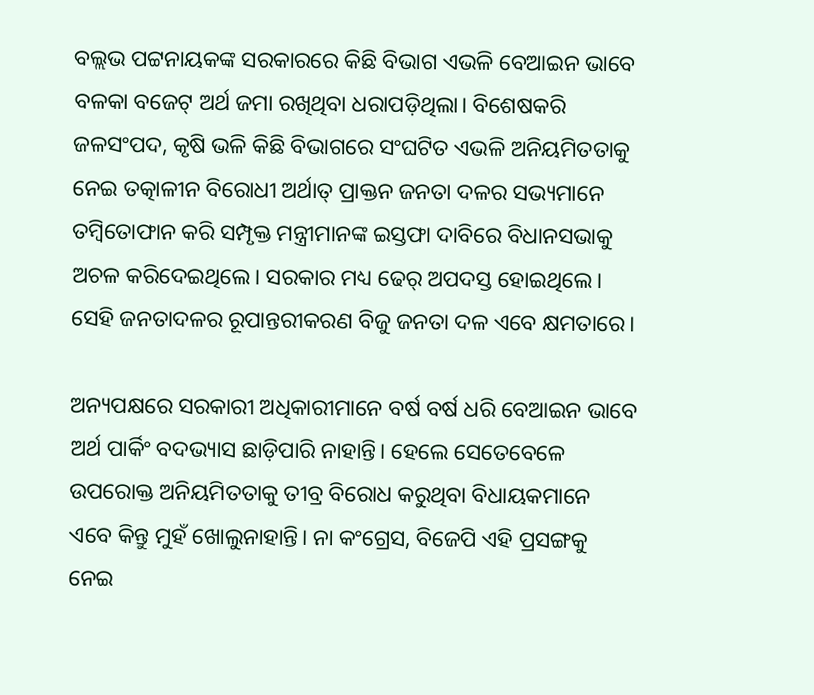ବଲ୍ଲଭ ପଟ୍ଟନାୟକଙ୍କ ସରକାରରେ କିଛି ବିଭାଗ ଏଭଳି ବେଆଇନ ଭାବେ ବଳକା ବଜେଟ୍ ଅର୍ଥ ଜମା ରଖିଥିବା ଧରାପଡ଼ିଥିଲା। ବିଶେଷକରି ଜଳସଂପଦ, କୃଷି ଭଳି କିଛି ବିଭାଗରେ ସଂଘଟିତ ଏଭଳି ଅନିୟମିତତାକୁ ନେଇ ତତ୍କାଳୀନ ବିରୋଧୀ ଅର୍ଥାତ୍ ପ୍ରାକ୍ତନ ଜନତା ଦଳର ସଭ୍ୟମାନେ ତମ୍ବିତୋଫାନ କରି ସମ୍ପୃକ୍ତ ମନ୍ତ୍ରୀମାନଙ୍କ ଇସ୍ତଫା ଦାବିରେ ବିଧାନସଭାକୁ ଅଚଳ କରିଦେଇଥିଲେ। ସରକାର ମଧ୍ୟ ଢେର୍ ଅପଦସ୍ତ ହୋଇଥିଲେ। ସେହି ଜନତାଦଳର ରୂପାନ୍ତରୀକରଣ ବିଜୁ ଜନତା ଦଳ ଏବେ କ୍ଷମତାରେ।

ଅନ୍ୟପକ୍ଷରେ ସରକାରୀ ଅଧିକାରୀମାନେ ବର୍ଷ ବର୍ଷ ଧରି ବେଆଇନ ଭାବେ ଅର୍ଥ ପାର୍କିଂ ବଦଭ୍ୟାସ ଛାଡ଼ିପାରି ନାହାନ୍ତି। ହେଲେ ସେତେବେଳେ ଉପରୋକ୍ତ ଅନିୟମିତତାକୁ ତୀବ୍ର ବିରୋଧ କରୁଥିବା ବିଧାୟକମାନେ ଏବେ କିନ୍ତୁ ମୁହଁ ଖୋଲୁନାହାନ୍ତି। ନା କଂଗ୍ରେସ, ବିଜେପି ଏହି ପ୍ରସଙ୍ଗକୁ ନେଇ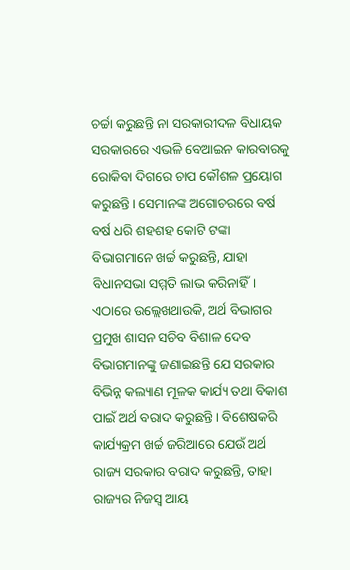ଚର୍ଚ୍ଚା କରୁଛନ୍ତି ନା ସରକାରୀଦଳ ବିଧାୟକ ସରକାରରେ ଏଭଳି ବେଆଇନ କାରବାରକୁ ରୋକିବା ଦିଗରେ ଚାପ କୌଶଳ ପ୍ରୟୋଗ କରୁଛନ୍ତି। ସେମାନଙ୍କ ଅଗୋଚରରେ ବର୍ଷ ବର୍ଷ ଧରି ଶହଶହ କୋଟି ଟଙ୍କା ବିଭାଗମାନେ ଖର୍ଚ୍ଚ କରୁଛନ୍ତି, ଯାହା ବିଧାନସଭା ସମ୍ମତି ଲାଭ କରିନାହିଁ। ଏଠାରେ ଉଲ୍ଲେଖଥାଉକି, ଅର୍ଥ ବିଭାଗର ପ୍ରମୁଖ ଶାସନ ସଚିବ ବିଶାଳ ଦେବ ବିଭାଗମାନଙ୍କୁ ଜଣାଇଛନ୍ତି ଯେ ସରକାର ବିଭିନ୍ନ କଲ୍ୟାଣ ମୂଳକ କାର୍ଯ୍ୟ ତଥା ବିକାଶ ପାଇଁ ଅର୍ଥ ବରାଦ କରୁଛନ୍ତି। ବିଶେଷକରି କାର୍ଯ୍ୟକ୍ରମ ଖର୍ଚ୍ଚ ଜରିଆରେ ଯେଉଁ ଅର୍ଥ ରାଜ୍ୟ ସରକାର ବରାଦ କରୁଛନ୍ତି, ତାହା ରାଜ୍ୟର ନିଜସ୍ବ ଆୟ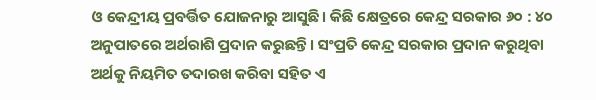ଓ କେନ୍ଦ୍ରୀୟ ପ୍ରବର୍ତ୍ତିତ ଯୋଜନାରୁ ଆସୁଛି। କିଛି କ୍ଷେତ୍ରରେ କେନ୍ଦ୍ର ସରକାର ୬୦ : ୪୦ ଅନୁପାତରେ ଅର୍ଥରାଶି ପ୍ରଦାନ କରୁଛନ୍ତି। ସଂପ୍ରତି କେନ୍ଦ୍ର ସରକାର ପ୍ରଦାନ କରୁଥିବା ଅର୍ଥକୁ ନିୟମିତ ତଦାରଖ କରିବା ସହିତ ଏ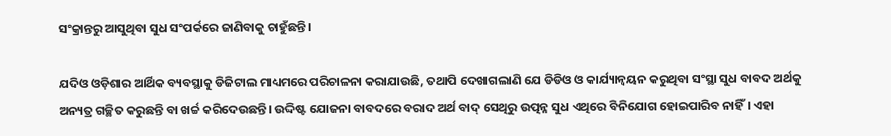ସଂକ୍ରାନ୍ତରୁ ଆସୁଥିବା ସୁଧ ସଂପର୍କରେ ଜାଣିବାକୁ ଚାହୁଁଛନ୍ତି।

ଯଦିଓ ଓଡ଼ିଶାର ଆର୍ଥିକ ବ୍ୟବସ୍ଥାକୁ ଡିଜିଟାଲ ମାଧ୍ୟମରେ ପରିଚାଳନା କରାଯାଉଛି, ତଥାପି ଦେଖାଗଲାଣି ଯେ ଡିଡିଓ ଓ କାର୍ଯ୍ୟାନ୍ବୟନ କରୁଥିବା ସଂସ୍ଥା ସୁଧ ବାବଦ ଅର୍ଥକୁ ଅନ୍ୟତ୍ର ଗଚ୍ଛିତ କରୁଛନ୍ତି ବା ଖର୍ଚ୍ଚ କରିଦେଉଛନ୍ତି। ଉଦ୍ଦିଷ୍ଟ ଯୋଜନା ବାବଦରେ ବରାଦ ଅର୍ଥ ବାଦ୍ ସେଥିରୁ ଉତ୍ପନ୍ନ ସୁଧ ଏଥିରେ ବିନିଯୋଗ ହୋଇପାରିବ ନାହିଁ। ଏହା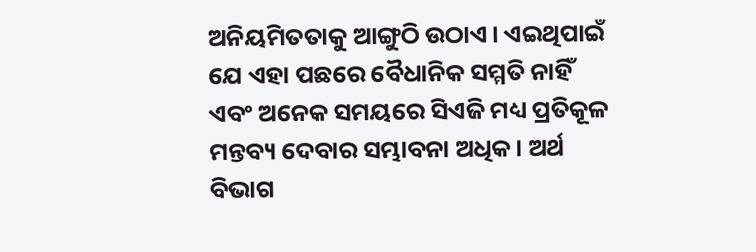ଅନିୟମିତତାକୁ ଆଙ୍ଗୁଠି ଉଠାଏ। ଏଇଥିପାଇଁ ଯେ ଏହା ପଛରେ ବୈଧାନିକ ସମ୍ମତି ନାହିଁ ଏବଂ ଅନେକ ସମୟରେ ସିଏଜି ମଧ୍ୟ ପ୍ରତିକୂଳ ମନ୍ତବ୍ୟ ଦେବାର ସମ୍ଭାବନା ଅଧିକ। ଅର୍ଥ ବିଭାଗ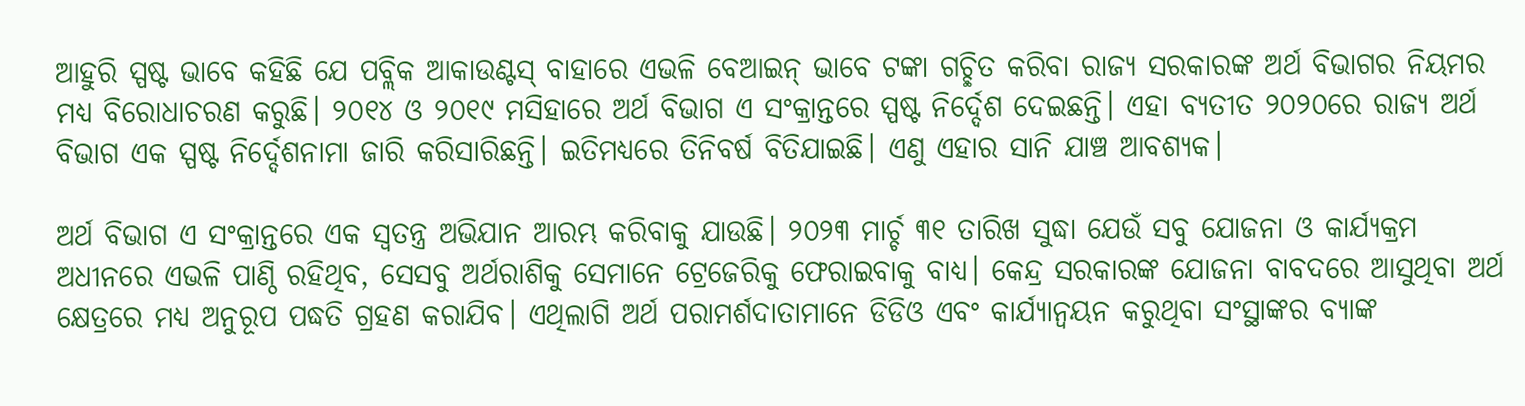ଆହୁରି ସ୍ପଷ୍ଟ ଭାବେ କହିଛି ଯେ ପବ୍ଲିକ ଆକାଉଣ୍ଟସ୍‌ ବାହାରେ ଏଭଳି ବେଆଇନ୍ ଭାବେ ଟଙ୍କା ଗଚ୍ଛିତ କରିବା ରାଜ୍ୟ ସରକାରଙ୍କ ଅର୍ଥ ବିଭାଗର ନିୟମର ମଧ୍ୟ ବିରୋଧାଚରଣ କରୁଛି। ୨୦୧୪ ଓ ୨୦୧୯ ମସିହାରେ ଅର୍ଥ ବିଭାଗ ଏ ସଂକ୍ରାନ୍ତରେ ସ୍ପଷ୍ଟ ନିର୍ଦ୍ଦେଶ ଦେଇଛନ୍ତି। ଏହା ବ୍ୟତୀତ ୨୦୨୦ରେ ରାଜ୍ୟ ଅର୍ଥ ବିଭାଗ ଏକ ସ୍ପଷ୍ଟ ନିର୍ଦ୍ଦେଶନାମା ଜାରି କରିସାରିଛନ୍ତି। ଇତିମଧ୍ୟରେ ତିନିବର୍ଷ ବିତିଯାଇଛି। ଏଣୁ ଏହାର ସାନି ଯାଞ୍ଚ ଆବଶ୍ୟକ।

ଅର୍ଥ ବିଭାଗ ଏ ସଂକ୍ରାନ୍ତରେ ଏକ ସ୍ବତନ୍ତ୍ର ଅଭିଯାନ ଆରମ୍ଭ କରିବାକୁ ଯାଉଛି। ୨୦୨୩ ମାର୍ଚ୍ଚ ୩୧ ତାରିଖ ସୁଦ୍ଧା ଯେଉଁ ସବୁ ଯୋଜନା ଓ କାର୍ଯ୍ୟକ୍ରମ ଅଧୀନରେ ଏଭଳି ପାଣ୍ଠି ରହିଥିବ, ସେସବୁ ଅର୍ଥରାଶିକୁ ସେମାନେ ଟ୍ରେଜେରିକୁ ଫେରାଇବାକୁ ବାଧ୍ୟ। କେନ୍ଦ୍ର ସରକାରଙ୍କ ଯୋଜନା ବାବଦରେ ଆସୁଥିବା ଅର୍ଥ କ୍ଷେତ୍ରରେ ମଧ୍ୟ ଅନୁରୂପ ପଦ୍ଧତି ଗ୍ରହଣ କରାଯିବ। ଏଥିଲାଗି ଅର୍ଥ ପରାମର୍ଶଦାତାମାନେ ଡିଡିଓ ଏବଂ କାର୍ଯ୍ୟାନ୍ବୟନ କରୁଥିବା ସଂସ୍ଥାଙ୍କର ବ୍ୟାଙ୍କ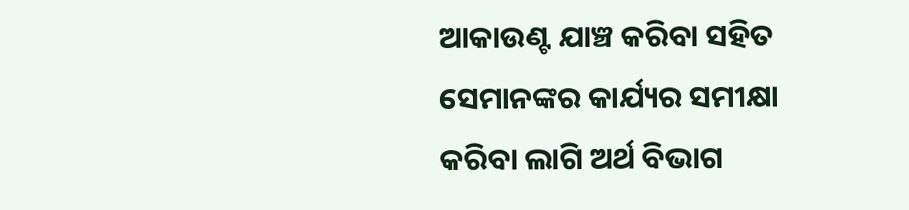ଆକାଉଣ୍ଟ ଯାଞ୍ଚ କରିବା ସହିତ ସେମାନଙ୍କର କାର୍ଯ୍ୟର ସମୀକ୍ଷା କରିବା ଲାଗି ଅର୍ଥ ବିଭାଗ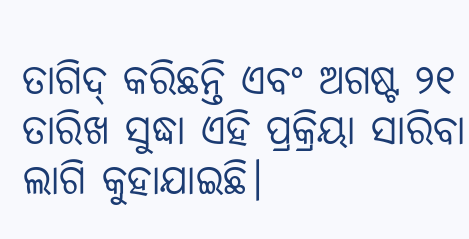ତାଗିଦ୍ କରିଛନ୍ତି ଏବଂ ଅଗଷ୍ଟ ୨୧ ତାରିଖ ସୁଦ୍ଧା ଏହି ପ୍ରକ୍ରିୟା ସାରିବା ଲାଗି କୁହାଯାଇଛି।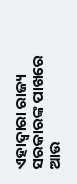ଏହାଦ୍ବାରା ରାଜ୍ୟ ସରକାରଙ୍କ ପାଖରେ ଆଉ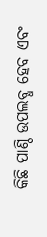କିଛି ପାଣ୍ଠି ଉପଲବ୍ଧ ହେବ ଏବଂ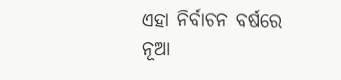ଏହା ନିର୍ବାଚନ ବର୍ଷରେ ନୂଆ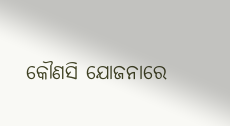କୌଣସି ଯୋଜନାରେ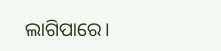ଲାଗିପାରେ।